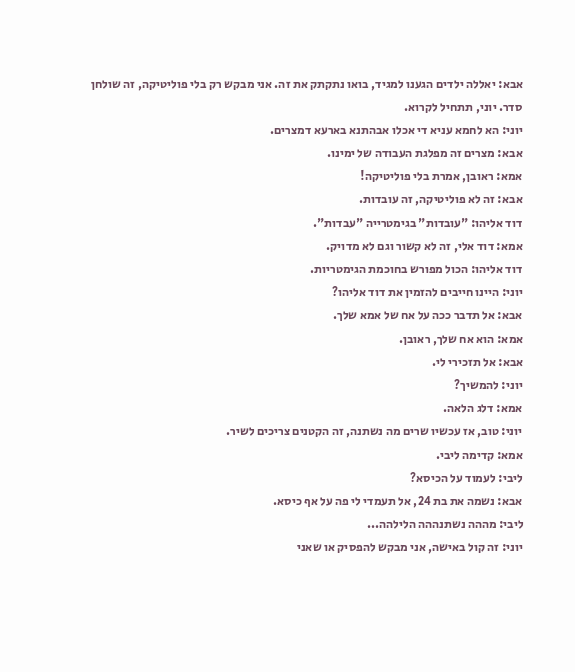אבא: יאללה ילדים הגענו למגיד, בואו נתקתק את זה. אני מבקש רק בלי פוליטיקה, זה שולחן סדר. יוני, תתחיל לקרוא.
יוני: הא לחמא עניא די אכלו אבהתנא בארעא דמצרים.
אבא: מצרים זה מפלגת העבודה של ימינו.
אמא: ראובן, אמרת בלי פוליטיקה!
אבא: זה לא פוליטיקה, זה עובדות.
דוד אליהו: "עובדות" בגימטרייה "עבדות".
אמא: דוד אלי, זה לא קשור וגם לא מדויק.
דוד אליהו: הכול מפורש בחוכמת הגימטריות.
יוני: היינו חייבים להזמין את דוד אליהו?
אבא: אל תדבר ככה על אח של אמא שלך.
אמא: הוא אח שלך, ראובן.
אבא: אל תזכירי לי.
יוני: להמשיך?
אמא: דלג הלאה.
יוני: טוב, אז עכשיו שרים מה נשתנה, זה הקטנים צריכים לשיר.
אמא: קדימה ליבי.
ליבי: לעמוד על הכיסא?
אבא: נשמה את בת 24, אל תעמדי לי פה על אף כיסא.
ליבי: מההה נשתנההה הלילהה...
יוני: זה קול באישה, אני מבקש להפסיק או שאני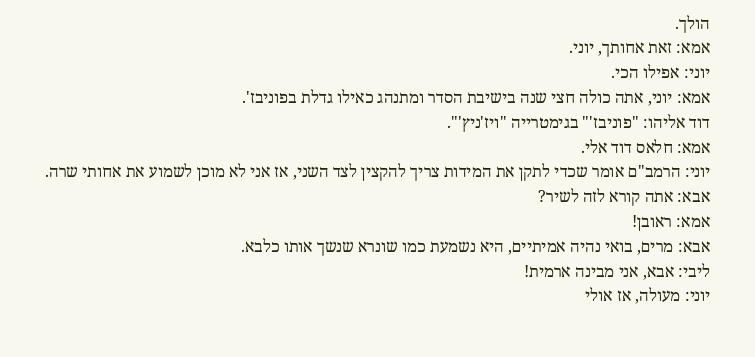הולך.
אמא: זאת אחותך, יוני.
יוני: אפילו הכי.
אמא: יוני, אתה כולה חצי שנה בישיבת הסדר ומתנהג כאילו גדלת בפוניבז'.
דוד אליהו: "פוניבז'" בגימטרייה "ויז'ניץ'".
אמא: חלאס דוד אלי.
יוני: הרמב"ם אומר שכדי לתקן את המידות צריך להקצין לצד השני, אז אני לא מוכן לשמוע את אחותי שרה.
אבא: אתה קורא לזה לשיר?
אמא: ראובן!
אבא: מרים, בואי נהיה אמיתיים, היא נשמעת כמו שונרא שנשך אותו כלבא.
ליבי: אבא, אני מבינה ארמית!
יוני: מעולה, אז אולי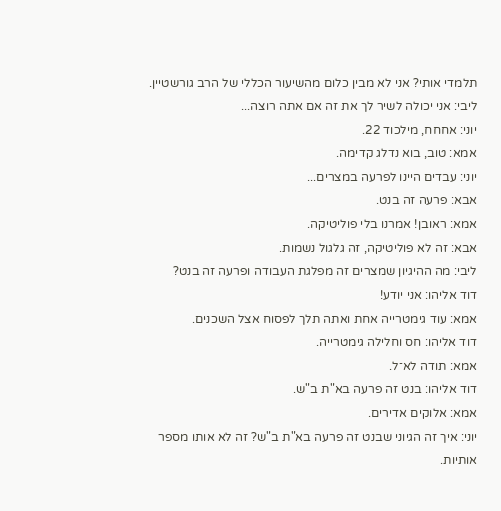תלמדי אותי? אני לא מבין כלום מהשיעור הכללי של הרב גורשטיין.
ליבי: אני יכולה לשיר לך את זה אם אתה רוצה...
יוני: אחחח, מילכוד 22.
אמא: טוב, בוא נדלג קדימה.
יוני: עבדים היינו לפרעה במצרים...
אבא: פרעה זה בנט.
אמא: ראובן! אמרנו בלי פוליטיקה.
אבא: זה לא פוליטיקה, זה גלגול נשמות.
ליבי: מה ההיגיון שמצרים זה מפלגת העבודה ופרעה זה בנט?
דוד אליהו: אני יודע!
אמא: עוד גימטרייה אחת ואתה תלך לפסוח אצל השכנים.
דוד אליהו: חס וחלילה גימטרייה.
אמא: תודה לא־ל.
דוד אליהו: בנט זה פרעה בא"ת ב"ש.
אמא: אלוקים אדירים.
יוני: איך זה הגיוני שבנט זה פרעה בא"ת ב"ש? זה לא אותו מספר אותיות.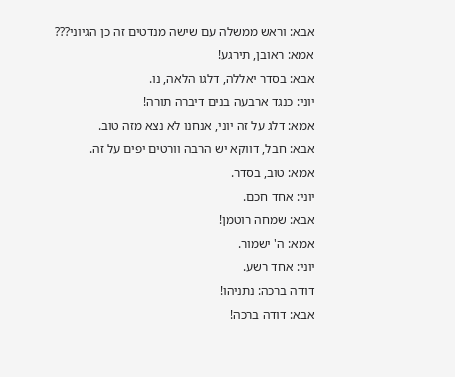אבא: וראש ממשלה עם שישה מנדטים זה כן הגיוני???
אמא: ראובן, תירגע!
אבא: בסדר יאללה, דלגו הלאה, נו.
יוני: כנגד ארבעה בנים דיברה תורה!
אמא: דלג על זה יוני, אנחנו לא נצא מזה טוב.
אבא: חבל, דווקא יש הרבה וורטים יפים על זה.
אמא: טוב, בסדר.
יוני: אחד חכם.
אבא: שמחה רוטמן!
אמא: ה' ישמור.
יוני: אחד רשע.
דודה ברכה: נתניהו!
אבא: דודה ברכה!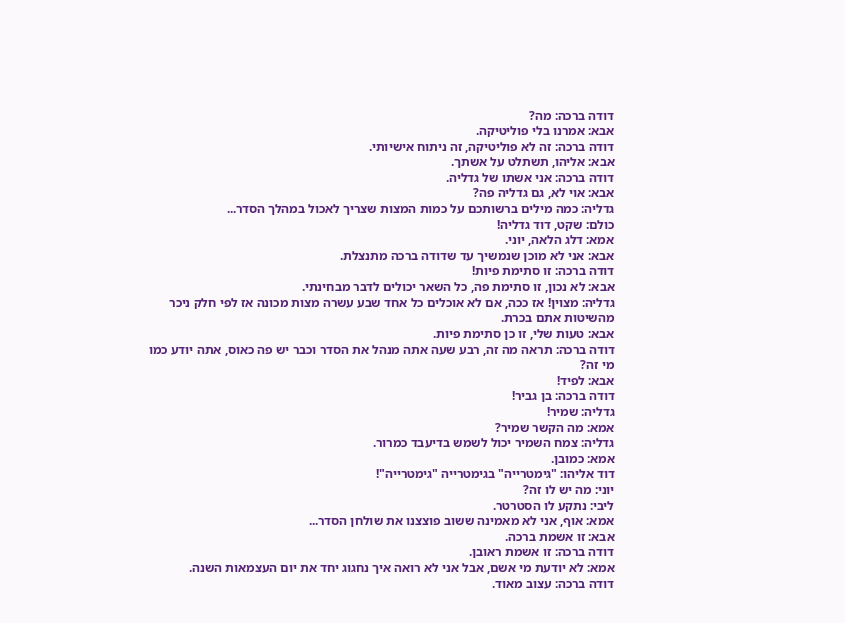דודה ברכה: מה?
אבא: אמרנו בלי פוליטיקה.
דודה ברכה: זה לא פוליטיקה, זה ניתוח אישיותי.
אבא: אליהו, תשתלט על אשתך.
דודה ברכה: אני אשתו של גדליה.
אבא: אוי לא, גם גדליה פה?
גדליה: כמה מילים ברשותכם על כמות המצות שצריך לאכול במהלך הסדר...
כולם: שקט, דוד גדליה!
אמא: דלג הלאה, יוני.
אבא: אני לא מוכן שנמשיך עד שדודה ברכה מתנצלת.
דודה ברכה: זו סתימת פיות!
אבא: לא נכון, זו סתימת פה, כל השאר יכולים לדבר מבחינתי.
גדליה: מצוין! אז ככה, אם לא אוכלים כל אחד שבע עשרה מצות מכונה אז לפי חלק ניכר מהשיטות אתם בכרת.
אבא: טעות שלי, זו כן סתימת פיות.
דודה ברכה: תראה מה זה, רבע שעה אתה מנהל את הסדר וכבר יש פה כאוס, אתה יודע כמו מי זה?
אבא: לפיד!
דודה ברכה: בן גביר!
גדליה: שמיר!
אמא: מה הקשר שמיר?
גדליה: צמח השמיר יכול לשמש בדיעבד כמרור.
אמא: כמובן.
דוד אליהו: "גימטרייה" בגימטרייה "גימטרייה"!
יוני: מה יש לו זה?
ליבי: נתקע לו הסטרטר.
אמא: אוף, אני לא מאמינה ששוב פוצצנו את שולחן הסדר...
אבא: זו אשמת ברכה.
דודה ברכה: זו אשמת ראובן.
אמא: לא יודעת מי אשם, אבל אני לא רואה איך נחגוג יחד את יום העצמאות השנה.
דודה ברכה: עצוב מאוד.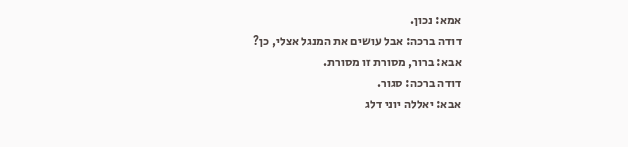אמא: נכון.
דודה ברכה: אבל עושים את המנגל אצלי, כן?
אבא: ברור, מסורת זו מסורת.
דודה ברכה: סגור.
אבא: יאללה יוני דלג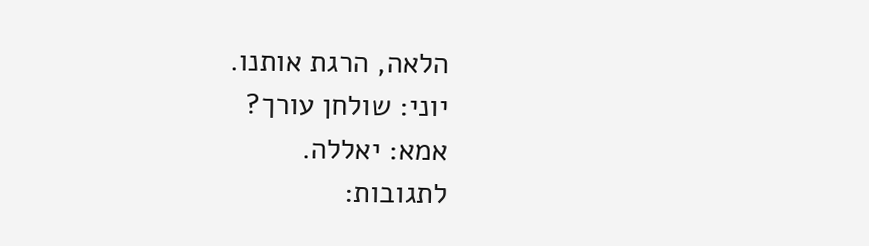הלאה, הרגת אותנו.
יוני: שולחן עורך?
אמא: יאללה.
לתגובות: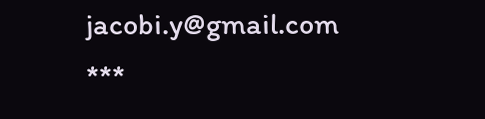jacobi.y@gmail.com
***